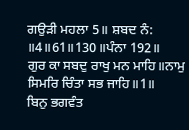ਗਉੜੀ ਮਹਲਾ 5॥ ਸ਼ਬਦ ਨੰ: ॥4॥61॥130॥ਪੰਨਾ 192॥
ਗੁਰ ਕਾ ਸਬਦੁ ਰਾਖੁ ਮਨ ਮਾਹਿ॥ਨਾਮੁ ਸਿਮਰਿ ਚਿੰਤਾ ਸਭ ਜਾਹਿ॥1॥
ਬਿਨੁ ਭਗਵੰਤ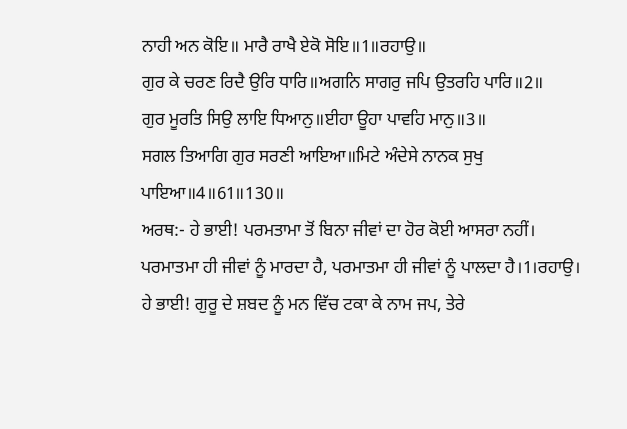ਨਾਹੀ ਅਨ ਕੋਇ॥ ਮਾਰੈ ਰਾਖੈ ਏਕੋ ਸੋਇ॥1॥ਰਹਾਉ॥
ਗੁਰ ਕੇ ਚਰਣ ਰਿਦੈ ਉਰਿ ਧਾਰਿ॥ਅਗਨਿ ਸਾਗਰੁ ਜਪਿ ਉਤਰਹਿ ਪਾਰਿ॥2॥
ਗੁਰ ਮੂਰਤਿ ਸਿਉ ਲਾਇ ਧਿਆਨੁ॥ਈਹਾ ਊਹਾ ਪਾਵਹਿ ਮਾਨੁ॥3॥
ਸਗਲ ਤਿਆਗਿ ਗੁਰ ਸਰਣੀ ਆਇਆ॥ਮਿਟੇ ਅੰਦੇਸੇ ਨਾਨਕ ਸੁਖੁ ਪਾਇਆ॥4॥61॥130॥
ਅਰਥ:- ਹੇ ਭਾਈ! ਪਰਮਤਾਮਾ ਤੋਂ ਬਿਨਾ ਜੀਵਾਂ ਦਾ ਹੋਰ ਕੋਈ ਆਸਰਾ ਨਹੀਂ। ਪਰਮਾਤਮਾ ਹੀ ਜੀਵਾਂ ਨੂੰ ਮਾਰਦਾ ਹੈ, ਪਰਮਾਤਮਾ ਹੀ ਜੀਵਾਂ ਨੂੰ ਪਾਲਦਾ ਹੈ।1।ਰਹਾਉ।
ਹੇ ਭਾਈ! ਗੁਰੂ ਦੇ ਸ਼ਬਦ ਨੂੰ ਮਨ ਵਿੱਚ ਟਕਾ ਕੇ ਨਾਮ ਜਪ, ਤੇਰੇ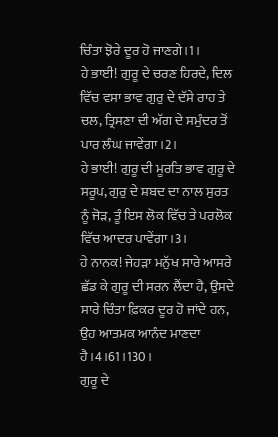ਚਿੰਤਾ ਝੋਰੇ ਦੂਰ ਹੋ ਜਾਣਗੇ।1।
ਹੇ ਭਾਈ! ਗੁਰੂ ਦੇ ਚਰਣ ਹਿਰਦੇ, ਦਿਲ ਵਿੱਚ ਵਸਾ ਭਾਵ ਗੁਰੁ ਦੇ ਦੱਸੇ ਰਾਹ ਤੇ ਚਲ, ਤ੍ਰਿਸਣਾ ਦੀ ਅੱਗ ਦੇ ਸਮੁੰਦਰ ਤੋਂ ਪਾਰ ਲੰਘ ਜਾਵੇਂਗਾ।2।
ਹੇ ਭਾਈ! ਗੁਰੂ ਦੀ ਮੂਰਤਿ ਭਾਵ ਗੁਰੂ ਦੇ ਸਰੂਪ, ਗੁਰੁ ਦੇ ਸ਼ਬਦ ਦਾ ਨਾਲ ਸੁਰਤ ਨੂੰ ਜੋੜ, ਤੂੰ ਇਸ ਲੋਕ ਵਿੱਚ ਤੇ ਪਰਲੋਕ ਵਿੱਚ ਆਦਰ ਪਾਵੇਂਗਾ।3।
ਹੇ ਨਾਨਕ! ਜੇਹੜਾ ਮਨੁੱਖ ਸਾਰੇ ਆਸਰੇ ਛੱਡ ਕੇ ਗੁਰੂ ਦੀ ਸਰਨ ਲੈਂਦਾ ਹੈ, ਉਸਦੇ ਸਾਰੇ ਚਿੰਤਾ ਫ਼ਿਕਰ ਦੂਰ ਹੋ ਜਾਂਦੇ ਹਨ, ਉਹ ਆਤਮਕ ਆਨੰਦ ਮਾਣਦਾ ਹੈ।4।61।130।
ਗੁਰੂ ਦੇ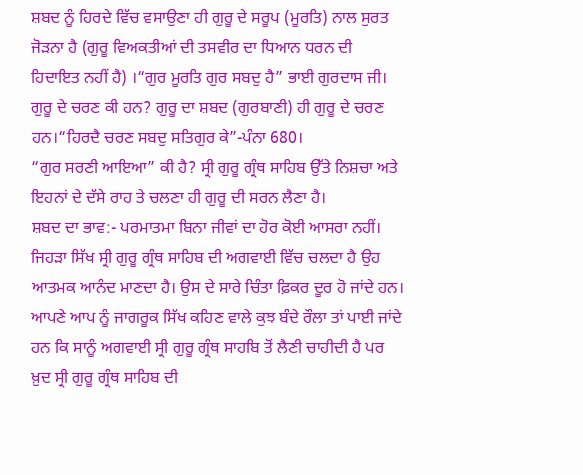ਸ਼ਬਦ ਨੂੰ ਹਿਰਦੇ ਵਿੱਚ ਵਸਾਉਣਾ ਹੀ ਗੁਰੂ ਦੇ ਸਰੂਪ (ਮੂਰਤਿ) ਨਾਲ ਸੁਰਤ ਜੋੜਨਾ ਹੈ (ਗੁਰੂ ਵਿਅਕਤੀਆਂ ਦੀ ਤਸਵੀਰ ਦਾ ਧਿਆਨ ਧਰਨ ਦੀ ਹਿਦਾਇਤ ਨਹੀਂ ਹੈ) ।“ਗੁਰ ਮੂਰਤਿ ਗੁਰ ਸਬਦੁ ਹੈ” ਭਾਈ ਗੁਰਦਾਸ ਜੀ।
ਗੁਰੂ ਦੇ ਚਰਣ ਕੀ ਹਨ? ਗੁਰੂ ਦਾ ਸ਼ਬਦ (ਗੁਰਬਾਣੀ) ਹੀ ਗੁਰੂ ਦੇ ਚਰਣ ਹਨ।“ਹਿਰਦੈ ਚਰਣ ਸਬਦੁ ਸਤਿਗੁਰ ਕੇ”-ਪੰਨਾ 680।
“ਗੁਰ ਸਰਣੀ ਆਇਆ” ਕੀ ਹੈ? ਸ੍ਰੀ ਗੁਰੂ ਗ੍ਰੰਥ ਸਾਹਿਬ ਉੱਤੇ ਨਿਸ਼ਚਾ ਅਤੇ ਇਹਨਾਂ ਦੇ ਦੱਸੇ ਰਾਹ ਤੇ ਚਲਣਾ ਹੀ ਗੁਰੂ ਦੀ ਸਰਨ ਲੈਣਾ ਹੈ।
ਸ਼ਬਦ ਦਾ ਭਾਵ:- ਪਰਮਾਤਮਾ ਬਿਨਾ ਜੀਵਾਂ ਦਾ ਹੋਰ ਕੋਈ ਆਸਰਾ ਨਹੀਂ। ਜਿਹੜਾ ਸਿੱਖ ਸ੍ਰੀ ਗੁਰੂ ਗ੍ਰੰਥ ਸਾਹਿਬ ਦੀ ਅਗਵਾਈ ਵਿੱਚ ਚਲਦਾ ਹੈ ਉਹ ਆਤਮਕ ਆਨੰਦ ਮਾਣਦਾ ਹੈ। ਉਸ ਦੇ ਸਾਰੇ ਚਿੰਤਾ ਫ਼ਿਕਰ ਦੂਰ ਹੋ ਜਾਂਦੇ ਹਨ।
ਆਪਣੇ ਆਪ ਨੂੰ ਜਾਗਰੂਕ ਸਿੱਖ ਕਹਿਣ ਵਾਲੇ ਕੁਝ ਬੰਦੇ ਰੌਲਾ ਤਾਂ ਪਾਈ ਜਾਂਦੇ ਹਨ ਕਿ ਸਾਨੂੰ ਅਗਵਾਈ ਸ੍ਰੀ ਗੁਰੂ ਗ੍ਰੰਥ ਸਾਹਬਿ ਤੋਂ ਲੈਣੀ ਚਾਹੀਦੀ ਹੈ ਪਰ ਖ਼ੁਦ ਸ੍ਰੀ ਗੁਰੂ ਗ੍ਰੰਥ ਸਾਹਿਬ ਦੀ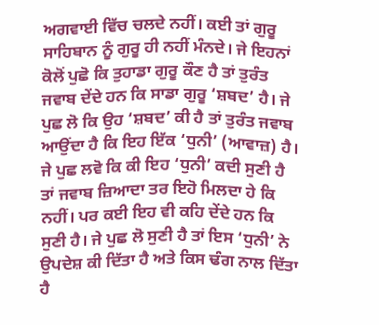ਅਗਵਾਈ ਵਿੱਚ ਚਲਦੇ ਨਹੀਂ। ਕਈ ਤਾਂ ਗੁਰੂ ਸਾਹਿਬਾਨ ਨੂੰ ਗੁਰੂ ਹੀ ਨਹੀਂ ਮੰਨਦੇ। ਜੇ ਇਹਨਾਂ ਕੋਲੋਂ ਪੁਛੋ ਕਿ ਤੁਹਾਡਾ ਗੁਰੂ ਕੌਣ ਹੈ ਤਾਂ ਤੁਰੰਤ ਜਵਾਬ ਦੇਂਦੇ ਹਨ ਕਿ ਸਾਡਾ ਗੁਰੂ ‘ਸ਼ਬਦ’ ਹੈ। ਜੇ ਪੁਛ ਲੋ ਕਿ ਉਹ ‘ਸ਼ਬਦ’ ਕੀ ਹੈ ਤਾਂ ਤੁਰੰਤ ਜਵਾਬ ਆਉਂਦਾ ਹੈ ਕਿ ਇਹ ਇੱਕ ‘ਧੁਨੀ’ (ਆਵਾਜ਼) ਹੈ। ਜੇ ਪੁਛ ਲਵੋ ਕਿ ਕੀ ਇਹ ‘ਧੁਨੀ’ ਕਦੀ ਸੁਣੀ ਹੈ ਤਾਂ ਜਵਾਬ ਜ਼ਿਆਦਾ ਤਰ ਇਹੋ ਮਿਲਦਾ ਹੇ ਕਿ ਨਹੀਂ। ਪਰ ਕਈ ਇਹ ਵੀ ਕਹਿ ਦੇਂਦੇ ਹਨ ਕਿ ਸੁਣੀ ਹੈ। ਜੇ ਪੁਛ ਲੋ ਸੁਣੀ ਹੈ ਤਾਂ ਇਸ ‘ਧੁਨੀ’ ਨੇ ਉਪਦੇਸ਼ ਕੀ ਦਿੱਤਾ ਹੈ ਅਤੇ ਕਿਸ ਢੰਗ ਨਾਲ ਦਿੱਤਾ ਹੈ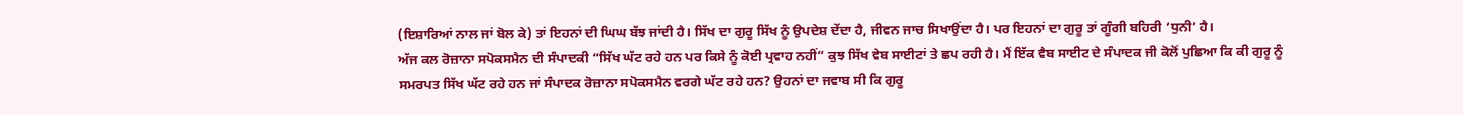(ਇਸ਼ਾਰਿਆਂ ਨਾਲ ਜਾਂ ਬੋਲ ਕੇ) ਤਾਂ ਇਹਨਾਂ ਦੀ ਘਿਘ ਬੱਝ ਜਾਂਦੀ ਹੈ। ਸਿੱਖ ਦਾ ਗੁਰੂ ਸਿੱਖ ਨੂੰ ਉਪਦੇਸ਼ ਦੇਂਦਾ ਹੈ, ਜੀਵਨ ਜਾਚ ਸਿਖਾਉਂਦਾ ਹੈ। ਪਰ ਇਹਨਾਂ ਦਾ ਗੁਰੂ ਤਾਂ ਗੂੰਗੀ ਬਹਿਰੀ ‘ਧੁਨੀ’ ਹੈ।
ਅੱਜ ਕਲ ਰੋਜ਼ਾਨਾ ਸਪੋਕਸਮੈਨ ਦੀ ਸੰਪਾਦਕੀ “ਸਿੱਖ ਘੱਟ ਰਹੇ ਹਨ ਪਰ ਕਿਸੇ ਨੂੰ ਕੋਈ ਪ੍ਰਵਾਹ ਨਹੀਂ” ਕੁਝ ਸਿੱਖ ਵੇਬ ਸਾਈਟਾਂ ਤੇ ਛਪ ਰਹੀ ਹੈ। ਮੈਂ ਇੱਕ ਵੈਬ ਸਾਈਟ ਦੇ ਸੰਪਾਦਕ ਜੀ ਕੋਲੋਂ ਪੁਛਿਆ ਕਿ ਕੀ ਗੁਰੂ ਨੂੰ ਸਮਰਪਤ ਸਿੱਖ ਘੱਟ ਰਹੇ ਹਨ ਜਾਂ ਸੰਪਾਦਕ ਰੋਜ਼ਾਨਾ ਸਪੋਕਸਮੈਨ ਵਰਗੇ ਘੱਟ ਰਹੇ ਹਨ? ਉਹਨਾਂ ਦਾ ਜਵਾਬ ਸੀ ਕਿ ਗੁਰੂ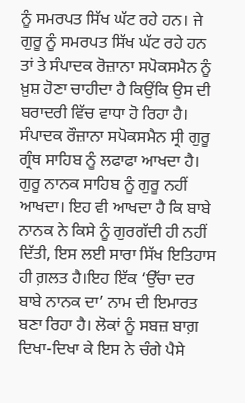ਨੂੰ ਸਮਰਪਤ ਸਿੱਖ ਘੱਟ ਰਹੇ ਹਨ। ਜੇ ਗੁਰੂ ਨੂੰ ਸਮਰਪਤ ਸਿੱਖ ਘੱਟ ਰਹੇ ਹਨ ਤਾਂ ਤੇ ਸੰਪਾਦਕ ਰੋਜ਼ਾਨਾ ਸਪੋਕਸਮੈਨ ਨੂੰ ਖ਼ੁਸ਼ ਹੋਣਾ ਚਾਹੀਦਾ ਹੈ ਕਿਉਂਕਿ ਉਸ ਦੀ ਬਰਾਦਰੀ ਵਿੱਚ ਵਾਧਾ ਹੋ ਰਿਹਾ ਹੈ। ਸੰਪਾਦਕ ਰੌਜ਼ਾਨਾ ਸਪੋਕਸਮੈਨ ਸ੍ਰੀ ਗੁਰੂ ਗ੍ਰੰਥ ਸਾਹਿਬ ਨੂੰ ਲਫਾਫਾ ਆਖਦਾ ਹੈ। ਗੁਰੂ ਨਾਨਕ ਸਾਹਿਬ ਨੂੰ ਗੁਰੂ ਨਹੀਂ ਆਖਦਾ। ਇਹ ਵੀ ਆਖਦਾ ਹੈ ਕਿ ਬਾਬੇ ਨਾਨਕ ਨੇ ਕਿਸੇ ਨੂੰ ਗੁਰਗੱਦੀ ਹੀ ਨਹੀਂ ਦਿੱਤੀ, ਇਸ ਲਈ ਸਾਰਾ ਸਿੱਖ ਇਤਿਹਾਸ ਹੀ ਗ਼ਲਤ ਹੈ।ਇਹ ਇੱਕ ‘ਉੱਚਾ ਦਰ ਬਾਬੇ ਨਾਨਕ ਦਾ’ ਨਾਮ ਦੀ ਇਮਾਰਤ ਬਣਾ ਰਿਹਾ ਹੈ। ਲੋਕਾਂ ਨੂੰ ਸਬਜ਼ ਬਾਗ਼ ਦਿਖਾ-ਦਿਖਾ ਕੇ ਇਸ ਨੇ ਚੰਗੇ ਪੈਸੇ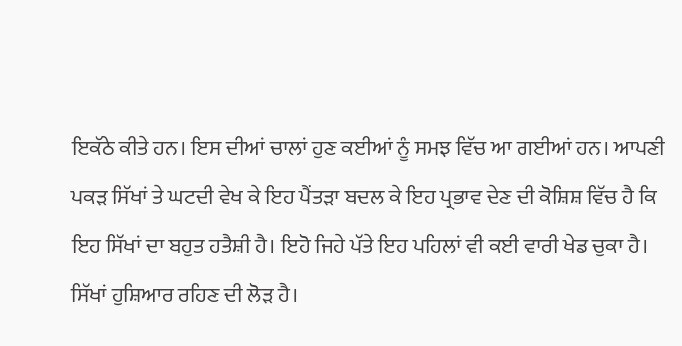ਇਕੱਠੇ ਕੀਤੇ ਹਨ। ਇਸ ਦੀਆਂ ਚਾਲਾਂ ਹੁਣ ਕਈਆਂ ਨੂੰ ਸਮਝ ਵਿੱਚ ਆ ਗਈਆਂ ਹਨ। ਆਪਣੀ ਪਕੜ ਸਿੱਖਾਂ ਤੇ ਘਟਦੀ ਵੇਖ ਕੇ ਇਹ ਪੈਂਤੜਾ ਬਦਲ ਕੇ ਇਹ ਪ੍ਰਭਾਵ ਦੇਣ ਦੀ ਕੋਸ਼ਿਸ਼ ਵਿੱਚ ਹੈ ਕਿ ਇਹ ਸਿੱਖਾਂ ਦਾ ਬਹੁਤ ਹਤੈਸ਼ੀ ਹੈ। ਇਹੋ ਜਿਹੇ ਪੱਤੇ ਇਹ ਪਹਿਲਾਂ ਵੀ ਕਈ ਵਾਰੀ ਖੇਡ ਚੁਕਾ ਹੈ। ਸਿੱਖਾਂ ਹੁਸ਼ਿਆਰ ਰਹਿਣ ਦੀ ਲੋੜ ਹੈ।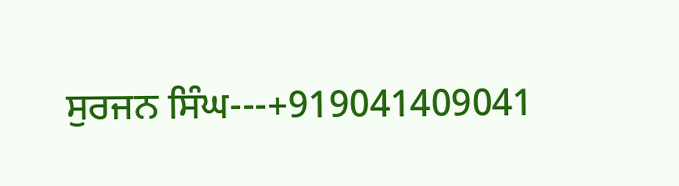ਸੁਰਜਨ ਸਿੰਘ---+919041409041